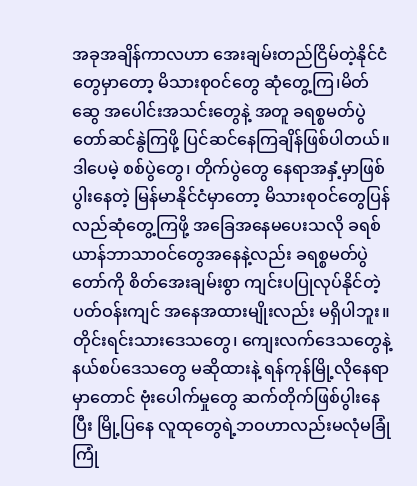အခုအချိန်ကာလဟာ အေးချမ်းတည်ငြိမ်တဲ့နိုင်ငံတွေမှာတော့ မိသားစုဝင်တွေ ဆုံတွေ့ကြ၊မိတ်ဆွေ အပေါင်းအသင်းတွေနဲ့ အတူ ခရစ္စမတ်ပွဲတော်ဆင်နွဲကြဖို့ ပြင်ဆင်နေကြချိန်ဖြစ်ပါတယ်။ဒါပေမဲ့ စစ်ပွဲတွေ၊ တိုက်ပွဲတွေ နေရာအနှံ့မှာဖြစ်ပွါးနေတဲ့ မြန်မာနိုင်ငံမှာတော့ မိသားစုဝင်တွေပြန်လည်ဆုံတွေ့ကြဖို့ အခြေအနေမပေးသလို ခရစ်ယာန်ဘာသာဝင်တွေအနေနဲ့လည်း ခရစ္စမတ်ပွဲတော်ကို စိတ်အေးချမ်းစွာ ကျင်းပပြုလုပ်နိုင်တဲ့ ပတ်ဝန်းကျင် အနေအထားမျိုးလည်း မရှိပါဘူး။ တိုင်းရင်းသားဒေသတွေ၊ ကျေးလက်ဒေသတွေနဲ့ နယ်စပ်ဒေသတွေ မဆိုထားနဲ့ ရန်ကုန်မြို့လိုနေရာမှာတောင် ဗုံးပေါက်မှုတွေ ဆက်တိုက်ဖြစ်ပွါးနေပြီး မြို့ပြနေ လူထုတွေရဲ့ဘဝဟာလည်းမလုံမခြုံ ကြုံ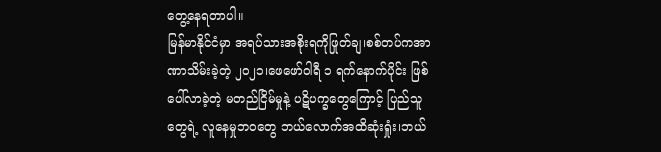တွေ့နေရတာပါ။
မြန်မာနိုင်ငံမှာ အရပ်သားအစိုးရကိုဖြုတ်ချ၊စစ်တပ်ကအာဏာသိမ်းခဲ့တဲ့ ၂၀၂၁၊ဖေဖော်ဝါရီ ၁ ရက်နောက်ပိုင်း ဖြစ်ပေါ်လာခဲ့တဲ့ မတည်ငြိမ်မှုနဲ့ ပဋိပက္ခတွေကြောင့် ပြည်သူတွေရဲ့ လူနေမှုဘဝတွေ ဘယ်လောက်အထိဆုံးရှုံး၊ဘယ်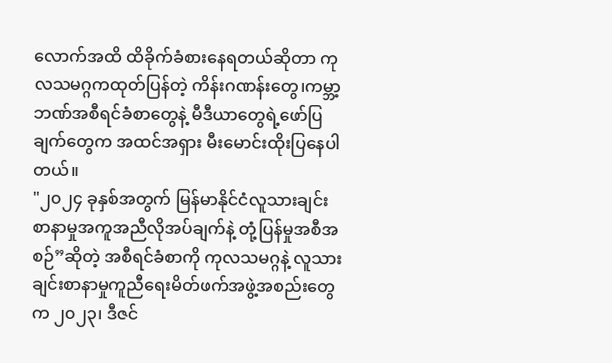လောက်အထိ ထိခိုက်ခံစားနေရတယ်ဆိုတာ ကုလသမဂ္ဂကထုတ်ပြန်တဲ့ ကိန်းဂဏန်းတွေ၊ကမ္ဘာ့ဘဏ်အစီရင်ခံစာတွေနဲ့ မီဒီယာတွေရဲ့ဖော်ပြချက်တွေက အထင်အရှား မီးမောင်းထိုးပြနေပါတယ်။
"၂၀၂၄ ခုနှစ်အတွက် မြန်မာနိုင်ငံလူသားချင်းစာနာမှုအကူအညီလိုအပ်ချက်နဲ့ တုံ့ပြန်မှုအစီအစဉ်”ဆိုတဲ့ အစီရင်ခံစာကို ကုလသမဂ္ဂနဲ့ လူသားချင်းစာနာမှုကူညီရေးမိတ်ဖက်အဖွဲ့အစည်းတွေက ၂၀၂၃၊ ဒီဇင်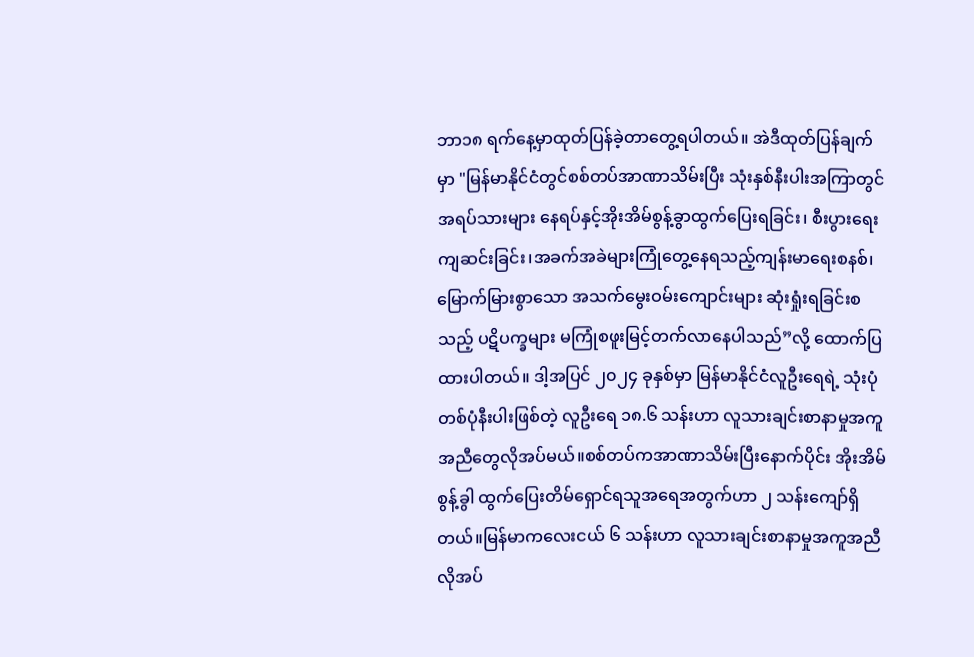ဘာ၁၈ ရက်နေ့မှာထုတ်ပြန်ခဲ့တာတွေ့ရပါတယ်။ အဲဒီထုတ်ပြန်ချက်မှာ "မြန်မာနိုင်ငံတွင်စစ်တပ်အာဏာသိမ်းပြီး သုံးနှစ်နီးပါးအကြာတွင် အရပ်သားများ နေရပ်နှင့်အိုးအိမ်စွန့်ခွာထွက်ပြေးရခြင်း၊ စီးပွားရေးကျဆင်းခြင်း၊အခက်အခဲများကြုံတွေ့နေရသည့်ကျန်းမာရေးစနစ်၊မြောက်မြားစွာသော အသက်မွေးဝမ်းကျောင်းများ ဆုံးရှုံးရခြင်းစသည့် ပဋိပက္ခများ မကြုံစဖူးမြင့်တက်လာနေပါသည်”လို့ ထောက်ပြထားပါတယ်။ ဒါ့အပြင် ၂၀၂၄ ခုနှစ်မှာ မြန်မာနိုင်ငံလူဦးရေရဲ့ သုံးပုံ တစ်ပုံနီးပါးဖြစ်တဲ့ လူဦးရေ ၁၈.၆ သန်းဟာ လူသားချင်းစာနာမှုအကူအညီတွေလိုအပ်မယ်။စစ်တပ်ကအာဏာသိမ်းပြီးနောက်ပိုင်း အိုးအိမ်စွန့်ခွါ ထွက်ပြေးတိမ်ရှောင်ရသူအရေအတွက်ဟာ ၂ သန်းကျော်ရှိတယ်။မြန်မာကလေးငယ် ၆ သန်းဟာ လူသားချင်းစာနာမှုအကူအညီလိုအပ်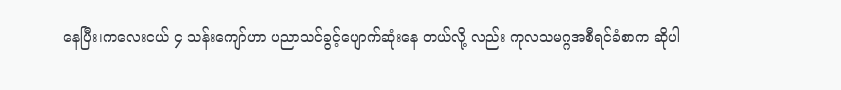နေပြီး၊ကလေးငယ် ၄ သန်းကျော်ဟာ ပညာသင်ခွင့်ပျောက်ဆုံးနေ တယ်လို့ လည်း ကုလသမဂ္ဂအစီရင်ခံစာက ဆိုပါ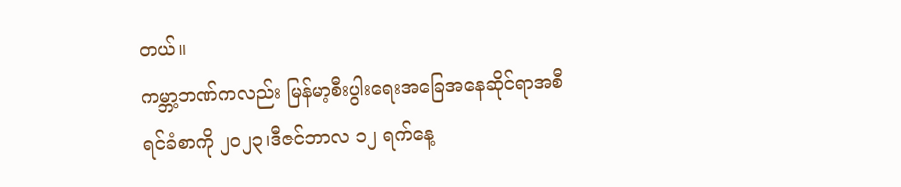တယ်။
ကမ္ဘာ့ဘဏ်ကလည်း မြန်မာ့စီးပွါးရေးအခြေအနေဆိုင်ရာအစီရင်ခံစာကို ၂၀၂၃၊ဒီဇင်ဘာလ ၁၂ ရက်နေ့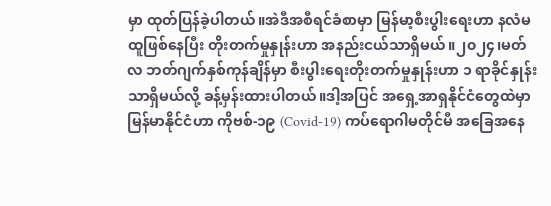မှာ ထုတ်ပြန်ခဲ့ပါတယ်။အဲဒီအစီရင်ခံစာမှာ မြန်မာ့စီးပွါးရေးဟာ နလံမထူဖြစ်နေပြီး တိုးတက်မှုနှုန်းဟာ အနည်းငယ်သာရှိမယ်။၂၀၂၄၊မတ်လ ဘတ်ဂျက်နှစ်ကုန်ချိန်မှာ စီးပွါးရေးတိုးတက်မှုနှုန်းဟာ ၁ ရာခိုင်နှုန်းသာရှိမယ်လို့ ခန့်မှန်းထားပါတယ်။ဒါ့အပြင် အရှေ့အာရှနိုင်ငံတွေထဲမှာ မြန်မာနိုင်ငံဟာ ကိုဗစ်-၁၉ (Covid-19) ကပ်ရောဂါမတိုင်မီ အခြေအနေ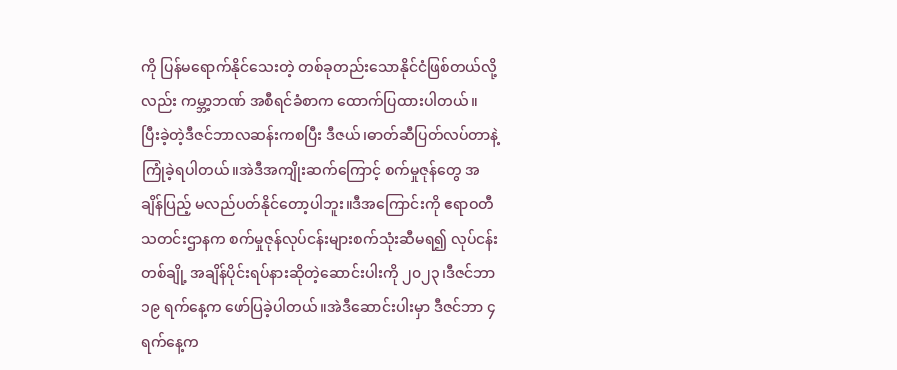ကို ပြန်မရောက်နိုင်သေးတဲ့ တစ်ခုတည်းသောနိုင်ငံဖြစ်တယ်လို့လည်း ကမ္ဘာ့ဘဏ် အစီရင်ခံစာက ထောက်ပြထားပါတယ်။
ပြီးခဲ့တဲ့ဒီဇင်ဘာလဆန်းကစပြီး ဒီဇယ်၊ဓာတ်ဆီပြတ်လပ်တာနဲ့ ကြုံခဲ့ရပါတယ်။အဲဒီအကျိုးဆက်ကြောင့် စက်မှုဇုန်တွေ အချိန်ပြည့် မလည်ပတ်နိုင်တော့ပါဘူး။ဒီအကြောင်းကို ဧရာဝတီသတင်းဌာနက စက်မှုဇုန်လုပ်ငန်းများစက်သုံးဆီမရ၍ လုပ်ငန်းတစ်ချို့ အချိန်ပိုင်းရပ်နားဆိုတဲ့ဆောင်းပါးကို ၂၀၂၃၊ဒီဇင်ဘာ ၁၉ ရက်နေ့က ဖော်ပြခဲ့ပါတယ်။အဲဒီဆောင်းပါးမှာ ဒီဇင်ဘာ ၄ ရက်နေ့က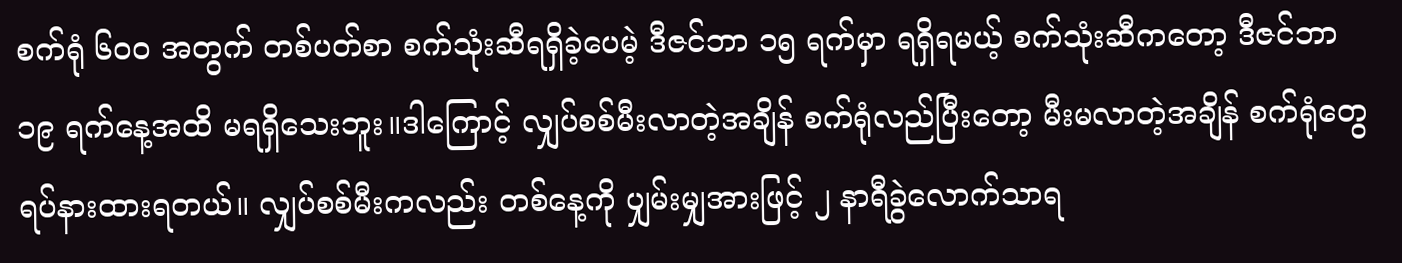စက်ရုံ ၆၀၀ အတွက် တစ်ပတ်စာ စက်သုံးဆီရရှိခဲ့ပေမဲ့ ဒီဇင်ဘာ ၁၅ ရက်မှာ ရရှိရမယ့် စက်သုံးဆီကတော့ ဒီဇင်ဘာ ၁၉ ရက်နေ့အထိ မရရှိသေးဘူး။ဒါကြောင့် လျှပ်စစ်မီးလာတဲ့အချိန် စက်ရုံလည်ပြီးတော့ မီးမလာတဲ့အချိန် စက်ရုံတွေရပ်နားထားရတယ်။ လျှပ်စစ်မီးကလည်း တစ်နေ့ကို ပျှမ်းမျှအားဖြင့် ၂ နာရီခွဲလောက်သာရ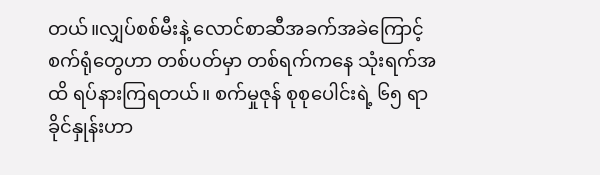တယ်။လျှပ်စစ်မီးနဲ့ လောင်စာဆီအခက်အခဲကြောင့် စက်ရုံတွေဟာ တစ်ပတ်မှာ တစ်ရက်ကနေ သုံးရက်အထိ ရပ်နားကြရတယ်။ စက်မှုဇုန် စုစုပေါင်းရဲ့ ၆၅ ရာခိုင်နှုန်းဟာ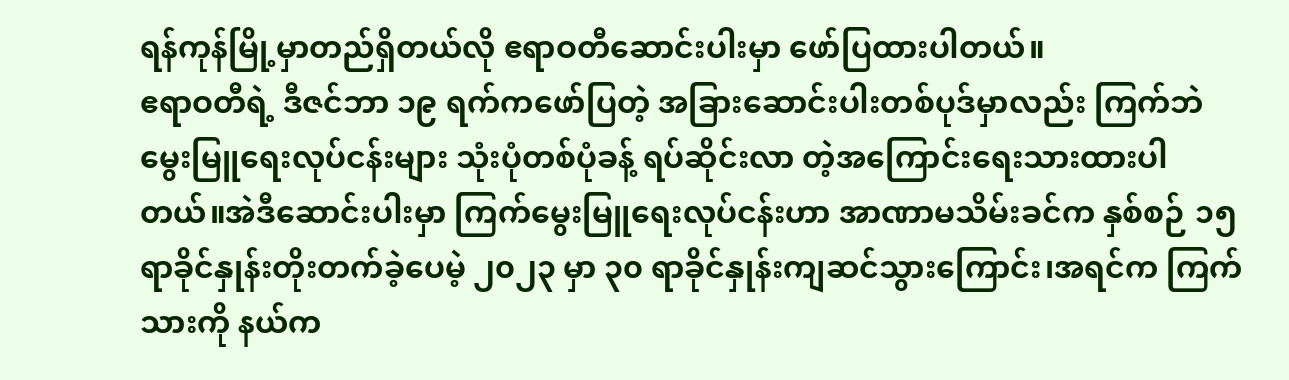ရန်ကုန်မြို့မှာတည်ရှိတယ်လို ဧရာဝတီဆောင်းပါးမှာ ဖော်ပြထားပါတယ်။
ဧရာဝတီရဲ့ ဒီဇင်ဘာ ၁၉ ရက်ကဖော်ပြတဲ့ အခြားဆောင်းပါးတစ်ပုဒ်မှာလည်း ကြက်ဘဲမွေးမြူရေးလုပ်ငန်းများ သုံးပုံတစ်ပုံခန့် ရပ်ဆိုင်းလာ တဲ့အကြောင်းရေးသားထားပါတယ်။အဲဒီဆောင်းပါးမှာ ကြက်မွေးမြူရေးလုပ်ငန်းဟာ အာဏာမသိမ်းခင်က နှစ်စဉ် ၁၅ ရာခိုင်နှုန်းတိုးတက်ခဲ့ပေမဲ့ ၂၀၂၃ မှာ ၃၀ ရာခိုင်နှုန်းကျဆင်သွားကြောင်း၊အရင်က ကြက်သားကို နယ်က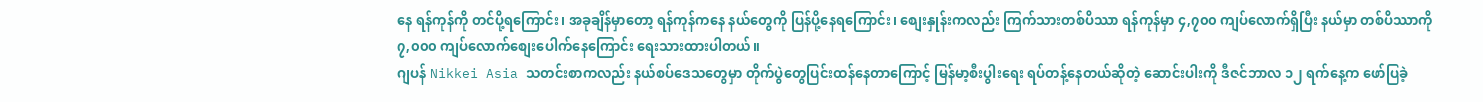နေ ရန်ကုန်ကို တင်ပို့ရကြောင်း၊ အခုချိန်မှာတော့ ရန်ကုန်ကနေ နယ်တွေကို ပြန်ပို့နေရကြောင်း၊ စျေးနှုန်းကလည်း ကြက်သားတစ်ပိဿာ ရန်ကုန်မှာ ၄,၇၀၀ ကျပ်လောက်ရှိပြီး နယ်မှာ တစ်ပိဿာကို ၇,၀၀၀ ကျပ်လောက်စျေးပေါက်နေကြောင်း ရေးသားထားပါတယ်။
ဂျပန် Nikkei Asia သတင်းစာကလည်း နယ်စပ်ဒေသတွေမှာ တိုက်ပွဲတွေပြင်းထန်နေတာကြောင့် မြန်မာ့စီးပွါးရေး ရပ်တန့်နေတယ်ဆိုတဲ့ ဆောင်းပါးကို ဒီဇင်ဘာလ ၁၂ ရက်နေ့က ဖော်ပြခဲ့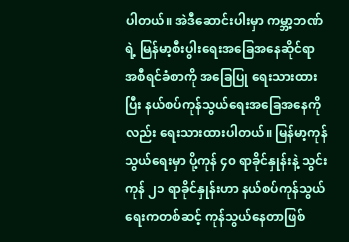ပါတယ်။ အဲဒီဆောင်းပါးမှာ ကမ္ဘာ့ဘဏ်ရဲ့ မြန်မာ့စီးပွါးရေးအခြေအနေဆိုင်ရာ အစီရင်ခံစာကို အခြေပြု ရေးသားထားပြီး နယ်စပ်ကုန်သွယ်ရေးအခြေအနေကိုလည်း ရေးသားထားပါတယ်။ မြန်မာ့ကုန်သွယ်ရေးမှာ ပို့ကုန် ၄၀ ရာခိုင်နှုန်းနဲ့ သွင်းကုန် ၂၁ ရာခိုင်နှုန်းဟာ နယ်စပ်ကုန်သွယ် ရေးကတစ်ဆင့် ကုန်သွယ်နေတာဖြစ်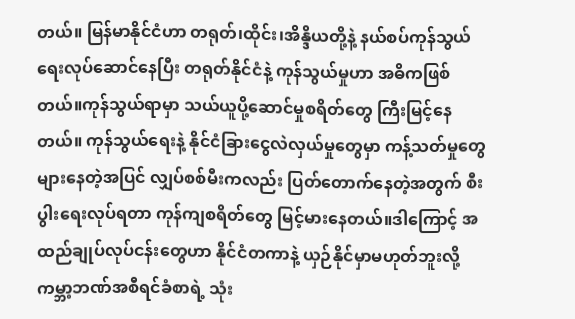တယ်။ မြန်မာနိုင်ငံဟာ တရုတ်၊ထိုင်း၊အိန္ဒိယတို့နဲ့ နယ်စပ်ကုန်သွယ်ရေးလုပ်ဆောင်နေပြီး တရုတ်နိုင်ငံနဲ့ ကုန်သွယ်မှုဟာ အဓိကဖြစ်တယ်။ကုန်သွယ်ရာမှာ သယ်ယူပို့ဆောင်မှုစရိတ်တွေ ကြီးမြင့်နေတယ်။ ကုန်သွယ်ရေးနဲ့ နိုင်ငံခြားငွေလဲလှယ်မှုတွေမှာ ကန့်သတ်မှုတွေများနေတဲ့အပြင် လျှပ်စစ်မီးကလည်း ပြတ်တောက်နေတဲ့အတွက် စီးပွါးရေးလုပ်ရတာ ကုန်ကျစရိတ်တွေ မြင့်မားနေတယ်။ဒါကြောင့် အထည်ချုပ်လုပ်ငန်းတွေဟာ နိုင်ငံတကာနဲ့ ယှဉ်နိုင်မှာမဟုတ်ဘူးလို့ ကမ္ဘာ့ဘဏ်အစီရင်ခံစာရဲ့ သုံး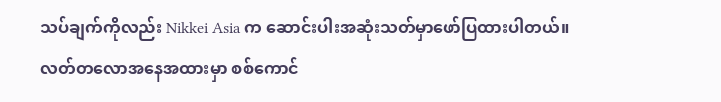သပ်ချက်ကိုလည်း Nikkei Asia က ဆောင်းပါးအဆုံးသတ်မှာဖော်ပြထားပါတယ်။
လတ်တလောအနေအထားမှာ စစ်ကောင်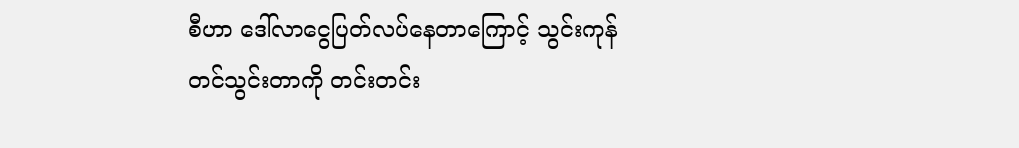စီဟာ ဒေါ်လာငွေပြတ်လပ်နေတာကြောင့် သွင်းကုန်တင်သွင်းတာကို တင်းတင်း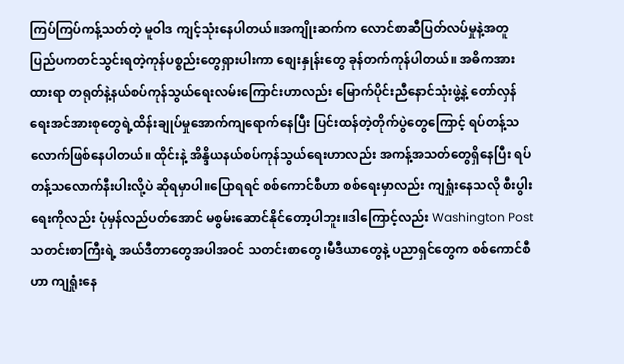ကြပ်ကြပ်ကန့်သတ်တဲ့ မူဝါဒ ကျင့်သုံးနေပါတယ်။အကျိုးဆက်က လောင်စာဆီပြတ်လပ်မှုနဲ့အတူ ပြည်ပကတင်သွင်းရတဲ့ကုန်ပစ္စည်းတွေရှားပါးကာ စျေးနှုန်းတွေ ခုန်တက်ကုန်ပါတယ်။ အဓိကအားထားရာ တရုတ်နဲ့နယ်စပ်ကုန်သွယ်ရေးလမ်းကြောင်းဟာလည်း မြောက်ပိုင်းညီနောင်သုံးဖွဲ့နဲ့ တော်လှန်ရေးအင်အားစုတွေရဲ့ထိန်းချုပ်မှုအောက်ကျရောက်နေပြီး ပြင်းထန်တဲ့တိုက်ပွဲတွေကြောင့် ရပ်တန့်သလောက်ဖြစ်နေပါတယ်။ ထိုင်းနဲ့ အိန္ဒိယနယ်စပ်ကုန်သွယ်ရေးဟာလည်း အကန့်အသတ်တွေရှိနေပြီး ရပ်တန့်သလောက်နီးပါးလို့ပဲ ဆိုရမှာပါ။ပြောရရင် စစ်ကောင်စီဟာ စစ်ရေးမှာလည်း ကျရှုံးနေသလို စီးပွါးရေးကိုလည်း ပုံမှန်လည်ပတ်အောင် မစွမ်းဆောင်နိုင်တော့ပါဘူး။ဒါကြောင့်လည်း Washington Post သတင်းစာကြီးရဲ့ အယ်ဒီတာတွေအပါအဝင် သတင်းစာတွေ၊မီဒီယာတွေနဲ့ ပညာရှင်တွေက စစ်ကောင်စီဟာ ကျရှုံးနေ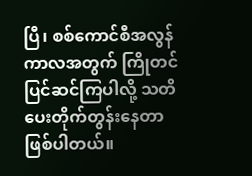ပြီ၊ စစ်ကောင်စီအလွန်ကာလအတွက် ကြိုတင်ပြင်ဆင်ကြပါလို့ သတိပေးတိုက်တွန်းနေတာဖြစ်ပါတယ်။